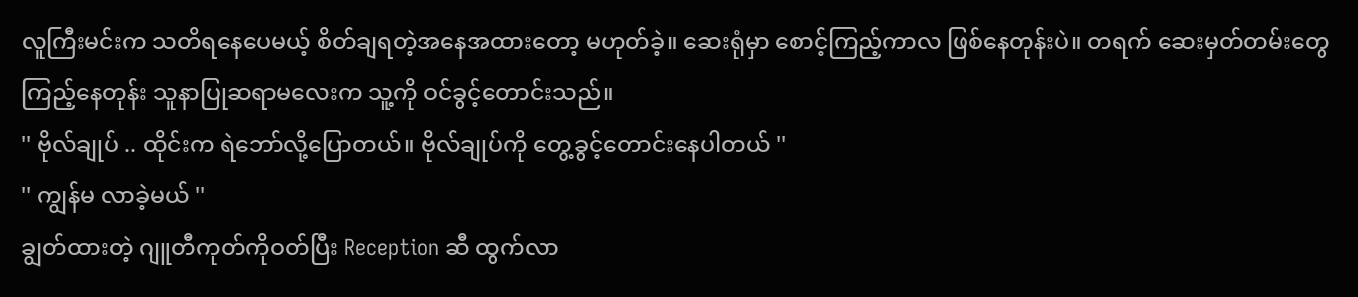လူကြီးမင်းက သတိရနေပေမယ့် စိတ်ချရတဲ့အနေအထားတော့ မဟုတ်ခဲ့။ ဆေးရုံမှာ စောင့်ကြည့်ကာလ ဖြစ်နေတုန်းပဲ။ တရက် ဆေးမှတ်တမ်းတွေကြည့်နေတုန်း သူနာပြုဆရာမလေးက သူ့ကို ဝင်ခွင့်တောင်းသည်။
'' ဗိုလ်ချုပ် .. ထိုင်းက ရဲဘော်လို့ပြောတယ်။ ဗိုလ်ချုပ်ကို တွေ့ခွင့်တောင်းနေပါတယ် ''
'' ကျွန်မ လာခဲ့မယ် ''
ချွတ်ထားတဲ့ ဂျူတီကုတ်ကိုဝတ်ပြီး Reception ဆီ ထွက်လာ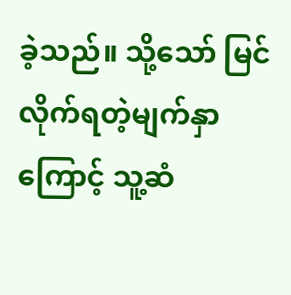ခဲ့သည်။ သို့သော် မြင်လိုက်ရတဲ့မျက်နှာကြောင့် သူ့ဆံ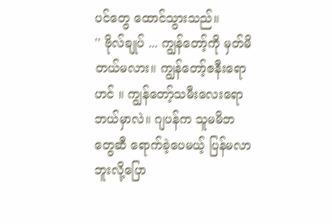ပင်တွေ ထောင်သွားသည်။
'' ဗိုလ်ချုပ် ... ကျွန်တော့်ကို မှတ်မိတယ်မလား။ ကျွန်တော့်ဇနီးရောဟင် ။ ကျွန်တော့်သမီးလေးရော ဘယ်မှာလဲ။ ဂျပန်က သူမမိဘတွေဆီ ရောက်ခဲ့ပေမယ့် ပြန်မလာဘူးလို့ပြော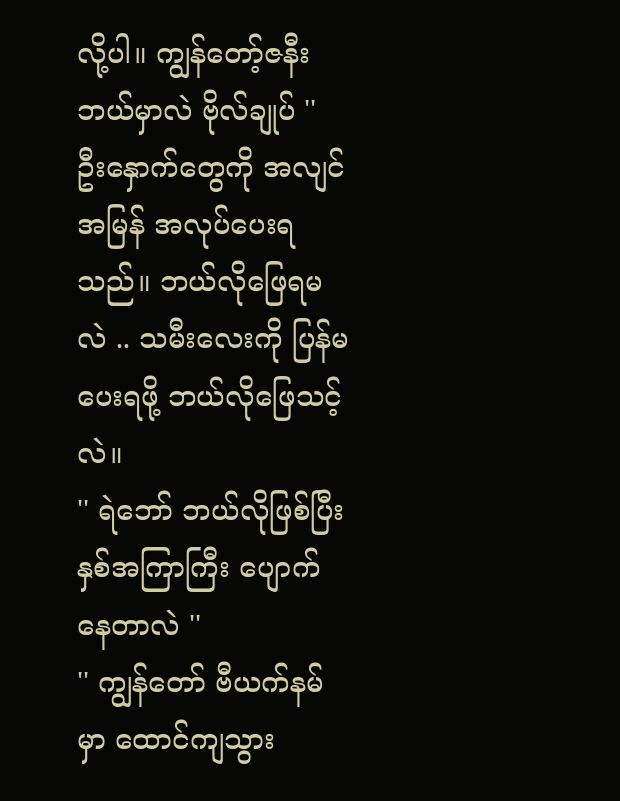လို့ပါ။ ကျွန်တော့်ဇနီး ဘယ်မှာလဲ ဗိုလ်ချုပ် ''
ဦးနှောက်တွေကို အလျင်အမြန် အလုပ်ပေးရသည်။ ဘယ်လိုဖြေရမလဲ .. သမီးလေးကို ပြန်မပေးရဖို့ ဘယ်လိုဖြေသင့်လဲ။
'' ရဲဘော် ဘယ်လိုဖြစ်ပြီး နှစ်အကြာကြီး ပျောက်နေတာလဲ ''
'' ကျွန်တော် ဗီယက်နမ်မှာ ထောင်ကျသွား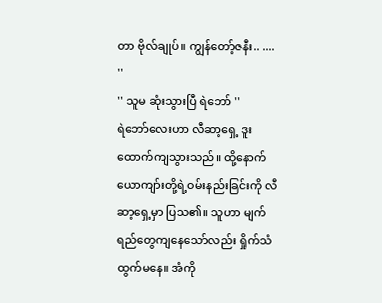တာ ဗိုလ်ချုပ်။ ကျွန်တော့်ဇနီး.. .... ''
'' သူမ ဆုံးသွားပြီ ရဲဘော် ''
ရဲဘော်လေးဟာ လီဆာ့ရှေ့ ဒူးထောက်ကျသွားသည်။ ထို့နောက် ယောကျာ်းတို့ရဲ့ဝမ်းနည်းခြင်းကို လီဆာ့ရှေ့မှာ ပြသ၏။ သူဟာ မျက်ရည်တွေကျနေသော်လည်း ရှိုက်သံထွက်မနေ။ အံကို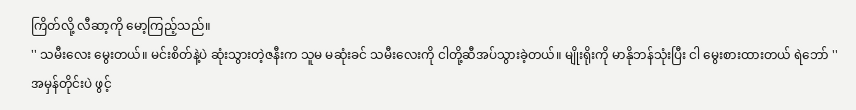ကြိတ်လို့ လီဆာ့ကို မော့ကြည့်သည်။
'' သမီးလေး မွေးတယ်။ မင်းစိတ်နဲ့ပဲ ဆုံးသွားတဲ့ဇနီးက သူမ မဆုံးခင် သမီးလေးကို ငါတို့ဆီအပ်သွားခဲ့တယ်။ မျိုးရိုးကို မာနိုဘန်သုံးပြီး ငါ မွေးစားထားတယ် ရဲဘော် ''
အမှန်တိုင်းပဲ ဖွင့်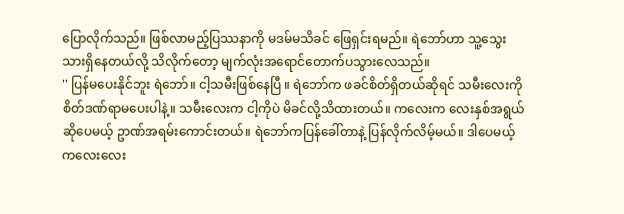ပြောလိုက်သည်။ ဖြစ်လာမည့်ပြဿနာကို မဒမ်မသိခင် ဖြေရှင်းရမည်။ ရဲဘော်ဟာ သူ့သွေးသားရှိနေတယ်လို့ သိလိုက်တော့ မျက်လုံးအရောင်တောက်ပသွားလေသည်။
'' ပြန်မပေးနိုင်ဘူး ရဲဘော်။ ငါ့သမီးဖြစ်နေပြီ ။ ရဲဘော်က ဖခင်စိတ်ရှိတယ်ဆိုရင် သမီးလေးကို စိတ်ဒဏ်ရာမပေးပါနဲ့။ သမီးလေးက ငါ့ကိုပဲ မိခင်လို့သိထားတယ်။ ကလေးက လေးနှစ်အရွယ်ဆိုပေမယ့် ဥာဏ်အရမ်းကောင်းတယ်။ ရဲဘော်ကပြန်ခေါ်တာနဲ့ ပြန်လိုက်လိမ့်မယ်။ ဒါပေမယ့် ကလေးလေး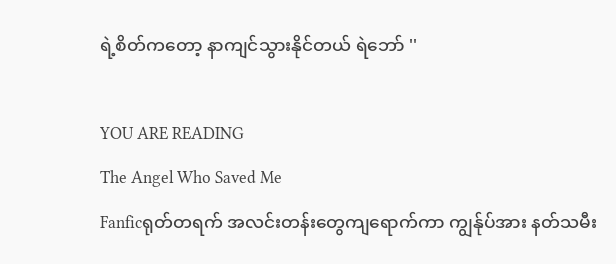ရဲ့စိတ်ကတော့ နာကျင်သွားနိုင်တယ် ရဲဘော် ''

YOU ARE READING
The Angel Who Saved Me
Fanficရုတ်တရက် အလင်းတန်းတွေကျရောက်ကာ ကျွန်ုပ်အား နတ်သမီး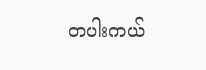တပါးကယ်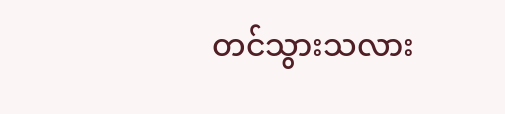တင်သွားသလား